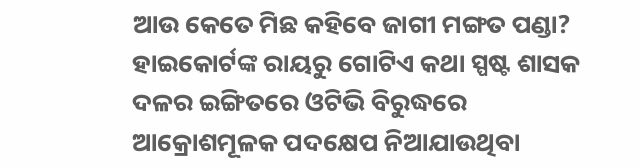ଆଉ କେତେ ମିଛ କହିବେ ଜାଗୀ ମଙ୍ଗତ ପଣ୍ଡା?
ହାଇକୋର୍ଟଙ୍କ ରାୟରୁ ଗୋଟିଏ କଥା ସ୍ପଷ୍ଟ ଶାସକ ଦଳର ଇଙ୍ଗିତରେ ଓଟିଭି ବିରୁଦ୍ଧରେ ଆକ୍ରୋଶମୂଳକ ପଦକ୍ଷେପ ନିଆଯାଉଥିବା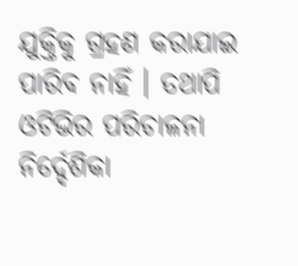ଯୁକ୍ତିକୁ ଗ୍ରହଣ କରାଯାଇ ପାରିବ ନାହିଁ । ତଥାପି ଓଟିଭିର ପରିଚାଳନା ନିର୍ଦ୍ଦେଶିକା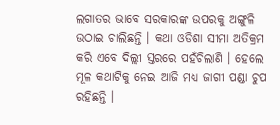ଲଗାତର ଭାବେ ସରକାରଙ୍କ ଉପରକୁ ଅଙ୍ଗୁଳି ଉଠାଇ ଚାଲିଛନ୍ତି । କଥା ଓଡିଶା ସୀମା ଅତିକ୍ରମ କରି ଏବେ ଦିଲ୍ଲୀ ସ୍ତରରେ ପହଁଚିଲାଣି । ହେଲେ ମୂଳ କଥାଟିକୁ ନେଇ ଆଜି ମଧ୍ୟ ଜାଗୀ ପଣ୍ଡା ଚୁପ ରହିଛନ୍ତି ।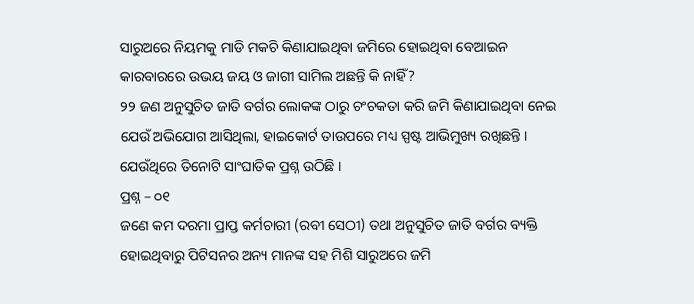ସାରୁଅରେ ନିୟମକୁ ମାଡି ମକଚି କିଣାଯାଇଥିବା ଜମିରେ ହୋଇଥିବା ବେଆଇନ କାରବାରରେ ଉଭୟ ଜୟ ଓ ଜାଗୀ ସାମିଲ ଅଛନ୍ତି କି ନାହିଁ?
୨୨ ଜଣ ଅନୁସୁଚିତ ଜାତି ବର୍ଗର ଲୋକଙ୍କ ଠାରୁ ଚଂଚକତା କରି ଜମି କିଣାଯାଇଥିବା ନେଇ ଯେଉଁ ଅଭିଯୋଗ ଆସିଥିଲା, ହାଇକୋର୍ଟ ତାଉପରେ ମଧ୍ୟ ସ୍ପଷ୍ଟ ଆଭିମୁଖ୍ୟ ରଖିଛନ୍ତି । ଯେଉଁଥିରେ ତିନୋଟି ସାଂଘାତିକ ପ୍ରଶ୍ନ ଉଠିଛି ।
ପ୍ରଶ୍ନ – ୦୧
ଜଣେ କମ ଦରମା ପ୍ରାପ୍ତ କର୍ମଚାରୀ (ରବୀ ସେଠୀ) ତଥା ଅନୁସୁଚିତ ଜାତି ବର୍ଗର ବ୍ୟକ୍ତି ହୋଇଥିବାରୁ ପିଟିସନର ଅନ୍ୟ ମାନଙ୍କ ସହ ମିଶି ସାରୁଅରେ ଜମି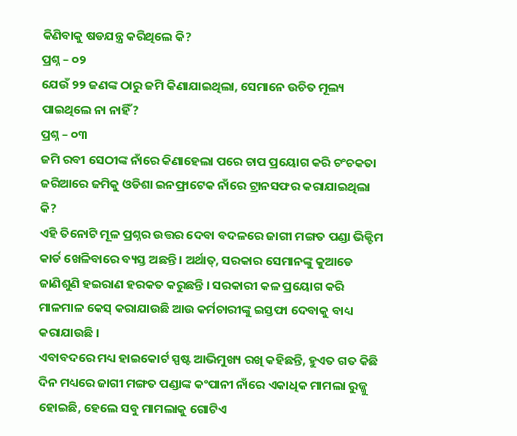କିଣିବାକୁ ଷଡଯନ୍ତ୍ର କରିଥିଲେ କି?
ପ୍ରଶ୍ନ – ୦୨
ଯେଉଁ ୨୨ ଜଣଙ୍କ ଠାରୁ ଜମି କିଣାଯାଇଥିଲା, ସେମାନେ ଉଚିତ ମୂଲ୍ୟ ପାଇଥିଲେ ନା ନାହିଁ?
ପ୍ରଶ୍ନ – ୦୩
ଜମି ରବୀ ସେଠୀଙ୍କ ନାଁରେ କିଣାହେଲା ପରେ ଚାପ ପ୍ରୟୋଗ କରି ଚଂଚକତା ଜରିଆରେ ଜମିକୁ ଓଡିଶା ଇନଫ୍ରାଟେକ ନାଁରେ ଟ୍ରାନସଫର କରାଯାଇଥିଲା କି?
ଏହି ତିନୋଟି ମୂଳ ପ୍ରଶ୍ନର ଉତ୍ତର ଦେବା ବଦଳରେ ଜାଗୀ ମଙ୍ଗତ ପଣ୍ଡା ଭିକ୍ଟିମ କାର୍ଡ ଖେଳିବାରେ ବ୍ୟସ୍ତ ଅଛନ୍ତି । ଅର୍ଥାତ୍, ସରକାର ସେମାନଙ୍କୁ କୁଆଡେ ଜାଣିଶୁଣି ହଇରାଣ ହରକତ କରୁଛନ୍ତି । ସରକାରୀ କଳ ପ୍ରୟୋଗ କରି ମାଳମାଳ କେସ୍ କରାଯାଉଛି ଆଉ କର୍ମଚାରୀଙ୍କୁ ଇସ୍ତଫା ଦେବାକୁ ବାଧ୍ୟ କରାଯାଉଛି ।
ଏବାବଦରେ ମଧ୍ୟ ହାଇକୋର୍ଟ ସ୍ପଷ୍ଟ ଆଭିମୁଖ୍ୟ ରଖି କହିଛନ୍ତି, ହୁଏତ ଗତ କିଛି ଦିନ ମଧ୍ୟରେ ଜାଗୀ ମଙ୍ଗତ ପଣ୍ଡାଙ୍କ କଂପାନୀ ନାଁରେ ଏକାଧିକ ମାମଲା ରୁଜ୍ଜୁ ହୋଇଛି, ହେଲେ ସବୁ ମାମଲାକୁ ଗୋଟିଏ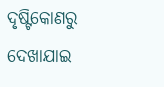ଦୃଷ୍ଟିକୋଣରୁ ଦେଖାଯାଇ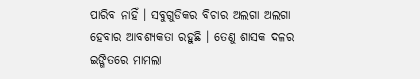ପାରିବ ନାହିଁ । ସବୁଗୁଡିକର ବିଚାର ଅଲଗା ଅଲଗା ହେବାର ଆବଶ୍ୟକତା ରହୁଛି । ତେଣୁ ଶାସକ ଦଳର ଇଙ୍ଗିତରେ ମାମଲା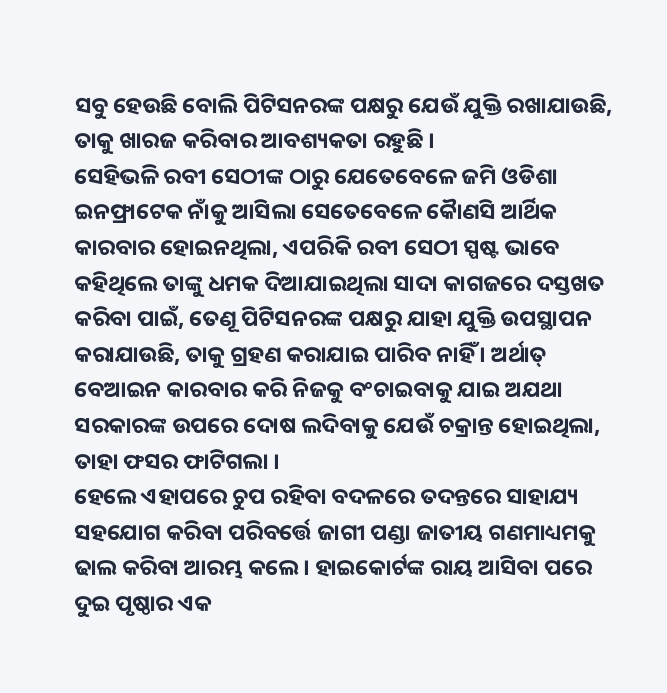ସବୁ ହେଉଛି ବୋଲି ପିଟିସନରଙ୍କ ପକ୍ଷରୁ ଯେଉଁ ଯୁକ୍ତି ରଖାଯାଉଛି, ତାକୁ ଖାରଜ କରିବାର ଆବଶ୍ୟକତା ରହୁଛି ।
ସେହିଭଳି ରବୀ ସେଠୀଙ୍କ ଠାରୁ ଯେତେବେଳେ ଜମି ଓଡିଶା ଇନଫ୍ରାଟେକ ନାଁକୁ ଆସିଲା ସେତେବେଳେ କୈାଣସି ଆର୍ଥିକ କାରବାର ହୋଇନଥିଲା, ଏପରିକି ରବୀ ସେଠୀ ସ୍ପଷ୍ଟ ଭାବେ କହିଥିଲେ ତାଙ୍କୁ ଧମକ ଦିଆଯାଇଥିଲା ସାଦା କାଗଜରେ ଦସ୍ତଖତ କରିବା ପାଇଁ, ତେଣୂ ପିଟିସନରଙ୍କ ପକ୍ଷରୁ ଯାହା ଯୁକ୍ତି ଉପସ୍ଥାପନ କରାଯାଉଛି, ତାକୁ ଗ୍ରହଣ କରାଯାଇ ପାରିବ ନାହିଁ । ଅର୍ଥାତ୍ ବେଆଇନ କାରବାର କରି ନିଜକୁ ବଂଚାଇବାକୁ ଯାଇ ଅଯଥା ସରକାରଙ୍କ ଉପରେ ଦୋଷ ଲଦିବାକୁ ଯେଉଁ ଚକ୍ରାନ୍ତ ହୋଇଥିଲା, ତାହା ଫସର ଫାଟିଗଲା ।
ହେଲେ ଏହାପରେ ଚୁପ ରହିବା ବଦଳରେ ତଦନ୍ତରେ ସାହାଯ୍ୟ ସହଯୋଗ କରିବା ପରିବର୍ତ୍ତେ ଜାଗୀ ପଣ୍ଡା ଜାତୀୟ ଗଣମାଧ୍ୟମକୁ ଢାଲ କରିବା ଆରମ୍ଭ କଲେ । ହାଇକୋର୍ଟଙ୍କ ରାୟ ଆସିବା ପରେ ଦୁଇ ପୃଷ୍ଠାର ଏକ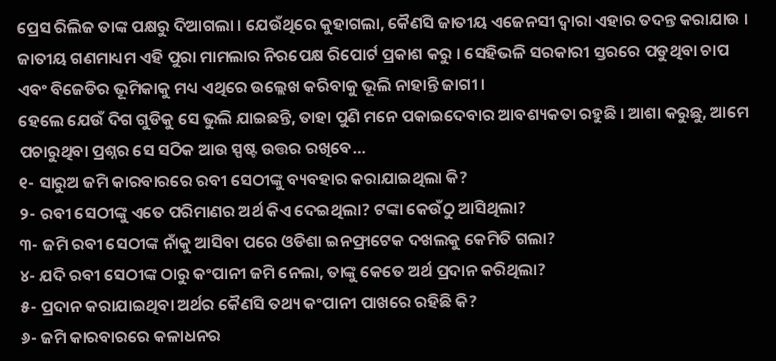ପ୍ରେସ ରିଲିଜ ତାଙ୍କ ପକ୍ଷରୁ ଦିଆଗଲା । ଯେଉଁଥିରେ କୁହାଗଲା, କୈଣସି ଜାତୀୟ ଏଜେନସୀ ଦ୍ୱାରା ଏହାର ତଦନ୍ତ କରାଯାଉ । ଜାତୀୟ ଗଣମାଧ୍ୟମ ଏହି ପୁରା ମାମଲାର ନିରପେକ୍ଷ ରିପୋର୍ଟ ପ୍ରକାଶ କରୁ । ସେହିଭଳି ସରକାରୀ ସ୍ତରରେ ପଡୁଥିବା ଚାପ ଏବଂ ବିଜେଡିର ଭୂମିକାକୁ ମଧ୍ୟ ଏଥିରେ ଉଲ୍ଲେଖ କରିବାକୁ ଭୂଲି ନାହାନ୍ତି ଜାଗୀ ।
ହେଲେ ଯେଉଁ ଦିଗ ଗୁଡିକୁ ସେ ଭୁଲି ଯାଇଛନ୍ତି, ତାହା ପୁଣି ମନେ ପକାଇଦେବାର ଆବଶ୍ୟକତା ରହୁଛି । ଆଶା କରୁଛୁ, ଆମେ ପଚାରୁଥିବା ପ୍ରଶ୍ନର ସେ ସଠିକ ଆଉ ସ୍ପଷ୍ଟ ଉତ୍ତର ରଖିବେ…
୧- ସାରୁଅ ଜମି କାରବାରରେ ରବୀ ସେଠୀଙ୍କୁ ବ୍ୟବହାର କରାଯାଇଥିଲା କି?
୨- ରବୀ ସେଠୀଙ୍କୁ ଏତେ ପରିମାଣର ଅର୍ଥ କିଏ ଦେଇଥିଲା? ଟଙ୍କା କେଉଁଠୁ ଆସିଥିଲା?
୩- ଜମି ରବୀ ସେଠୀଙ୍କ ନାଁକୁ ଆସିବା ପରେ ଓଡିଶା ଇନଫ୍ରାଟେକ ଦଖଲକୁ କେମିତି ଗଲା?
୪- ଯଦି ରବୀ ସେଠୀଙ୍କ ଠାରୁ କଂପାନୀ ଜମି ନେଲା, ତାଙ୍କୁ କେତେ ଅର୍ଥ ପ୍ରଦାନ କରିଥିଲା?
୫- ପ୍ରଦାନ କରାଯାଇଥିବା ଅର୍ଥର କୈଣସି ତଥ୍ୟ କଂପାନୀ ପାଖରେ ରହିଛି କି?
୬- ଜମି କାରବାରରେ କଳାଧନର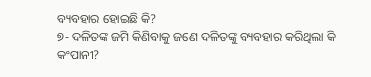ବ୍ୟବହାର ହୋଇଛି କି?
୭- ଦଳିତଙ୍କ ଜମି କିଣିବାକୁ ଜଣେ ଦଳିତଙ୍କୁ ବ୍ୟବହାର କରିଥିଲା କି କଂପାନୀ?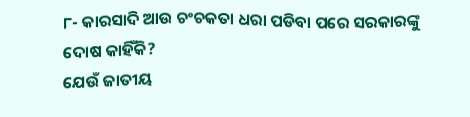୮- କାରସାଦି ଆଉ ଚଂଚକତା ଧରା ପଡିବା ପରେ ସରକାରଙ୍କୁ ଦୋଷ କାହିଁକି?
ଯେଉଁ ଜାତୀୟ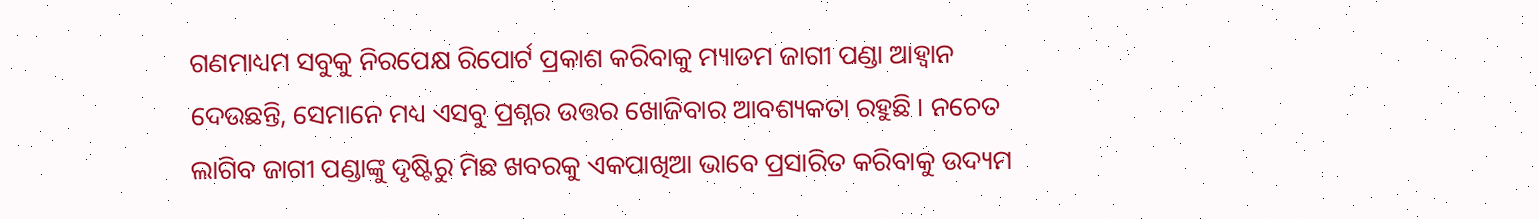ଗଣମାଧ୍ୟମ ସବୁକୁ ନିରପେକ୍ଷ ରିପୋର୍ଟ ପ୍ରକାଶ କରିବାକୁ ମ୍ୟାଡମ ଜାଗୀ ପଣ୍ଡା ଆହ୍ୱାନ ଦେଉଛନ୍ତି, ସେମାନେ ମଧ୍ୟ ଏସବୁ ପ୍ରଶ୍ନର ଉତ୍ତର ଖୋଜିବାର ଆବଶ୍ୟକତା ରହୁଛି । ନଚେତ ଲାଗିବ ଜାଗୀ ପଣ୍ଡାଙ୍କୁ ଦୃଷ୍ଟିରୁ ମିଛ ଖବରକୁ ଏକପାଖିଆ ଭାବେ ପ୍ରସାରିତ କରିବାକୁ ଉଦ୍ୟମ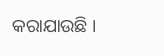କରାଯାଉଛି ।